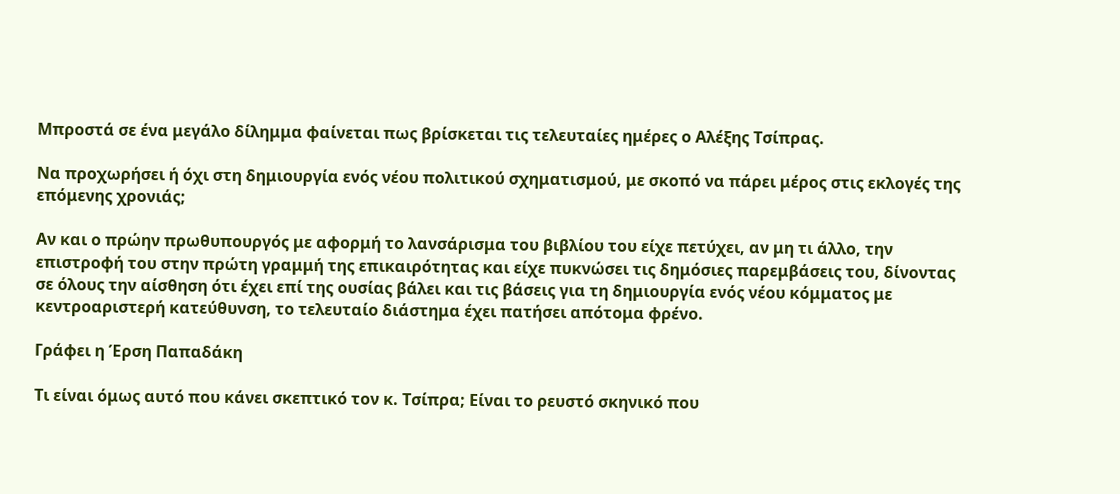Μπροστά σε ένα μεγάλο δίλημμα φαίνεται πως βρίσκεται τις τελευταίες ημέρες ο Αλέξης Τσίπρας.

Να προχωρήσει ή όχι στη δημιουργία ενός νέου πολιτικού σχηματισμού, με σκοπό να πάρει μέρος στις εκλογές της επόμενης χρονιάς;

Αν και ο πρώην πρωθυπουργός με αφορμή το λανσάρισμα του βιβλίου του είχε πετύχει, αν μη τι άλλο, την επιστροφή του στην πρώτη γραμμή της επικαιρότητας και είχε πυκνώσει τις δημόσιες παρεμβάσεις του, δίνοντας σε όλους την αίσθηση ότι έχει επί της ουσίας βάλει και τις βάσεις για τη δημιουργία ενός νέου κόμματος με κεντροαριστερή κατεύθυνση, το τελευταίο διάστημα έχει πατήσει απότομα φρένο.

Γράφει η Έρση Παπαδάκη

Τι είναι όμως αυτό που κάνει σκεπτικό τον κ. Τσίπρα; Είναι το ρευστό σκηνικό που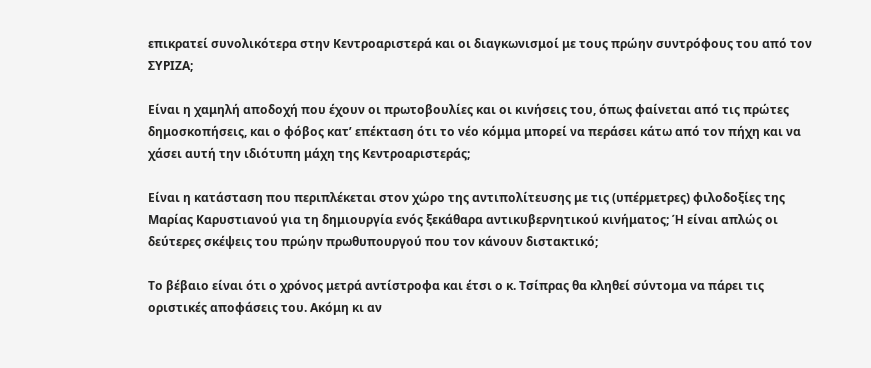επικρατεί συνολικότερα στην Κεντροαριστερά και οι διαγκωνισμοί με τους πρώην συντρόφους του από τον ΣΥΡΙΖΑ;

Είναι η χαμηλή αποδοχή που έχουν οι πρωτοβουλίες και οι κινήσεις του, όπως φαίνεται από τις πρώτες δημοσκοπήσεις, και ο φόβος κατ’ επέκταση ότι το νέο κόμμα μπορεί να περάσει κάτω από τον πήχη και να χάσει αυτή την ιδιότυπη μάχη της Κεντροαριστεράς;

Είναι η κατάσταση που περιπλέκεται στον χώρο της αντιπολίτευσης με τις (υπέρμετρες) φιλοδοξίες της Μαρίας Καρυστιανού για τη δημιουργία ενός ξεκάθαρα αντικυβερνητικού κινήματος; Ή είναι απλώς οι δεύτερες σκέψεις του πρώην πρωθυπουργού που τον κάνουν διστακτικό;

Το βέβαιο είναι ότι ο χρόνος μετρά αντίστροφα και έτσι ο κ. Τσίπρας θα κληθεί σύντομα να πάρει τις οριστικές αποφάσεις του. Ακόμη κι αν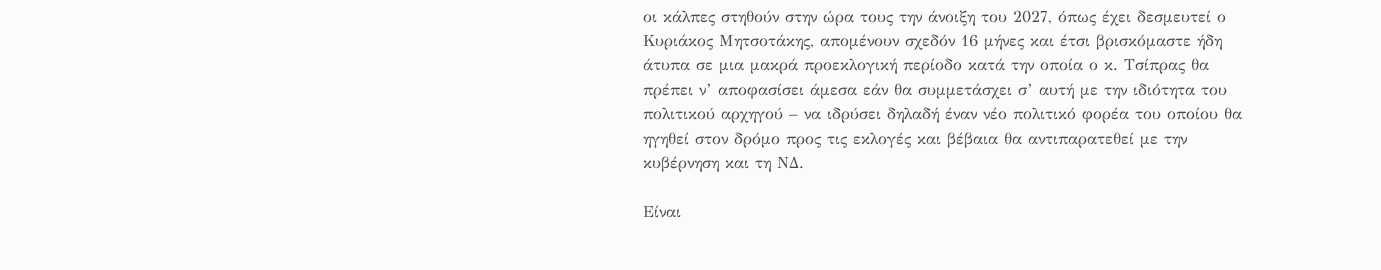οι κάλπες στηθούν στην ώρα τους την άνοιξη του 2027, όπως έχει δεσμευτεί ο Κυριάκος Μητσοτάκης, απομένουν σχεδόν 16 μήνες και έτσι βρισκόμαστε ήδη άτυπα σε μια μακρά προεκλογική περίοδο κατά την οποία ο κ. Τσίπρας θα πρέπει ν’ αποφασίσει άμεσα εάν θα συμμετάσχει σ’ αυτή με την ιδιότητα του πολιτικού αρχηγού – να ιδρύσει δηλαδή έναν νέο πολιτικό φορέα του οποίου θα ηγηθεί στον δρόμο προς τις εκλογές και βέβαια θα αντιπαρατεθεί με την κυβέρνηση και τη ΝΔ.

Είναι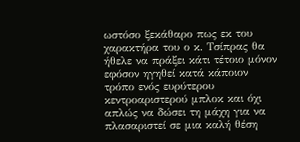ωστόσο ξεκάθαρο πως εκ του χαρακτήρα του ο κ. Τσίπρας θα ήθελε να πράξει κάτι τέτοιο μόνον εφόσον ηγηθεί κατά κάποιον τρόπο ενός ευρύτερου κεντροαριστερού μπλοκ και όχι απλώς να δώσει τη μάχη για να πλασαριστεί σε μια καλή θέση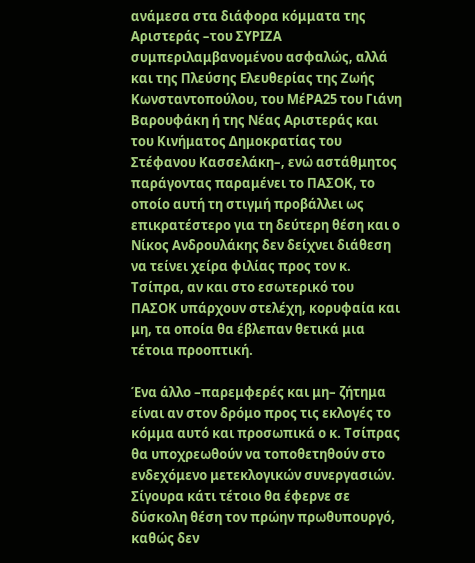ανάμεσα στα διάφορα κόμματα της Αριστεράς –του ΣΥΡΙΖΑ συμπεριλαμβανομένου ασφαλώς, αλλά και της Πλεύσης Ελευθερίας της Ζωής Κωνσταντοπούλου, του ΜέΡΑ25 του Γιάνη Βαρουφάκη ή της Νέας Αριστεράς και του Κινήματος Δημοκρατίας του Στέφανου Κασσελάκη–, ενώ αστάθμητος παράγοντας παραμένει το ΠΑΣΟΚ, το οποίο αυτή τη στιγμή προβάλλει ως επικρατέστερο για τη δεύτερη θέση και ο Νίκος Ανδρουλάκης δεν δείχνει διάθεση να τείνει χείρα φιλίας προς τον κ. Τσίπρα, αν και στο εσωτερικό του ΠΑΣΟΚ υπάρχουν στελέχη, κορυφαία και μη, τα οποία θα έβλεπαν θετικά μια τέτοια προοπτική.

Ένα άλλο –παρεμφερές και μη– ζήτημα είναι αν στον δρόμο προς τις εκλογές το κόμμα αυτό και προσωπικά ο κ. Τσίπρας θα υποχρεωθούν να τοποθετηθούν στο ενδεχόμενο μετεκλογικών συνεργασιών. Σίγουρα κάτι τέτοιο θα έφερνε σε δύσκολη θέση τον πρώην πρωθυπουργό, καθώς δεν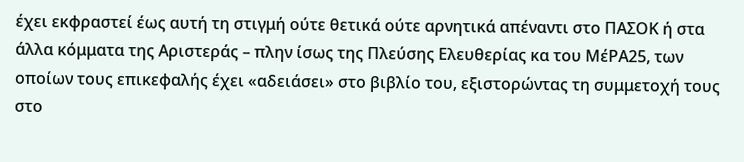έχει εκφραστεί έως αυτή τη στιγμή ούτε θετικά ούτε αρνητικά απέναντι στο ΠΑΣΟΚ ή στα άλλα κόμματα της Αριστεράς – πλην ίσως της Πλεύσης Ελευθερίας κα του ΜέΡΑ25, των οποίων τους επικεφαλής έχει «αδειάσει» στο βιβλίο του, εξιστορώντας τη συμμετοχή τους στο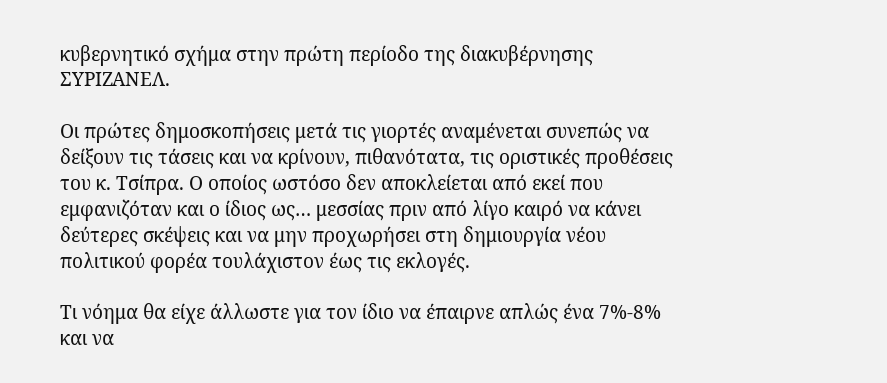κυβερνητικό σχήμα στην πρώτη περίοδο της διακυβέρνησης ΣΥΡΙΖΑΝΕΛ.

Οι πρώτες δημοσκοπήσεις μετά τις γιορτές αναμένεται συνεπώς να δείξουν τις τάσεις και να κρίνουν, πιθανότατα, τις οριστικές προθέσεις του κ. Τσίπρα. Ο οποίος ωστόσο δεν αποκλείεται από εκεί που εμφανιζόταν και ο ίδιος ως… μεσσίας πριν από λίγο καιρό να κάνει δεύτερες σκέψεις και να μην προχωρήσει στη δημιουργία νέου πολιτικού φορέα τουλάχιστον έως τις εκλογές.

Τι νόημα θα είχε άλλωστε για τον ίδιο να έπαιρνε απλώς ένα 7%-8% και να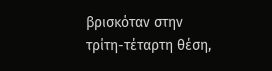βρισκόταν στην τρίτη-τέταρτη θέση,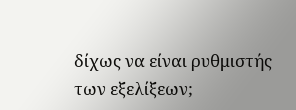δίχως να είναι ρυθμιστής των εξελίξεων;